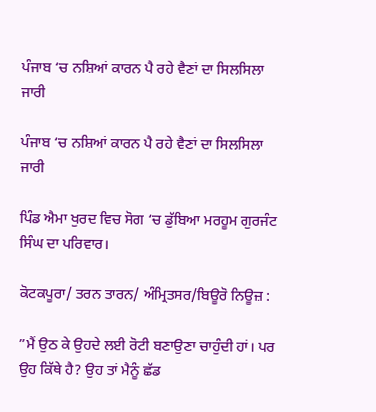ਪੰਜਾਬ ‘ਚ ਨਸ਼ਿਆਂ ਕਾਰਨ ਪੈ ਰਹੇ ਵੈਣਾਂ ਦਾ ਸਿਲਸਿਲਾ ਜਾਰੀ

ਪੰਜਾਬ ‘ਚ ਨਸ਼ਿਆਂ ਕਾਰਨ ਪੈ ਰਹੇ ਵੈਣਾਂ ਦਾ ਸਿਲਸਿਲਾ ਜਾਰੀ

ਪਿੰਡ ਐਮਾ ਖੁਰਦ ਵਿਚ ਸੋਗ ‘ਚ ਡੁੱਬਿਆ ਮਰਹੂਮ ਗੁਰਜੰਟ ਸਿੰਘ ਦਾ ਪਰਿਵਾਰ।

ਕੋਟਕਪੂਰਾ/ ਤਰਨ ਤਾਰਨ/ ਅੰਮ੍ਰਿਤਸਰ/ਬਿਊਰੋ ਨਿਊਜ਼ :

”ਮੈਂ ਉਠ ਕੇ ਉਹਦੇ ਲਈ ਰੋਟੀ ਬਣਾਉਣਾ ਚਾਹੁੰਦੀ ਹਾਂ। ਪਰ ਉਹ ਕਿੱਥੇ ਹੈ? ਉਹ ਤਾਂ ਮੈਨੂੰ ਛੱਡ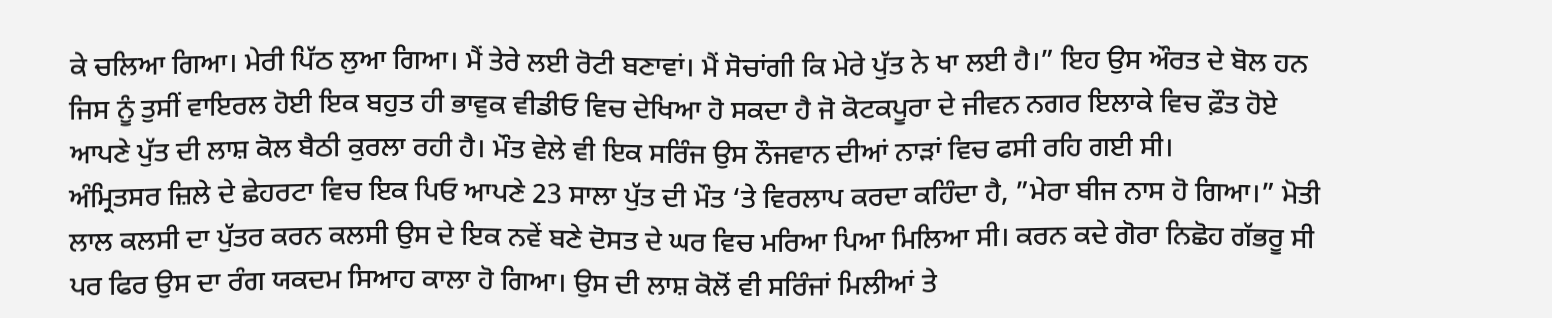ਕੇ ਚਲਿਆ ਗਿਆ। ਮੇਰੀ ਪਿੱਠ ਲੁਆ ਗਿਆ। ਮੈਂ ਤੇਰੇ ਲਈ ਰੋਟੀ ਬਣਾਵਾਂ। ਮੈਂ ਸੋਚਾਂਗੀ ਕਿ ਮੇਰੇ ਪੁੱਤ ਨੇ ਖਾ ਲਈ ਹੈ।” ਇਹ ਉਸ ਔਰਤ ਦੇ ਬੋਲ ਹਨ ਜਿਸ ਨੂੰ ਤੁਸੀਂ ਵਾਇਰਲ ਹੋਈ ਇਕ ਬਹੁਤ ਹੀ ਭਾਵੁਕ ਵੀਡੀਓ ਵਿਚ ਦੇਖਿਆ ਹੋ ਸਕਦਾ ਹੈ ਜੋ ਕੋਟਕਪੂਰਾ ਦੇ ਜੀਵਨ ਨਗਰ ਇਲਾਕੇ ਵਿਚ ਫ਼ੌਤ ਹੋਏ ਆਪਣੇ ਪੁੱਤ ਦੀ ਲਾਸ਼ ਕੋਲ ਬੈਠੀ ਕੁਰਲਾ ਰਹੀ ਹੈ। ਮੌਤ ਵੇਲੇ ਵੀ ਇਕ ਸਰਿੰਜ ਉਸ ਨੌਜਵਾਨ ਦੀਆਂ ਨਾੜਾਂ ਵਿਚ ਫਸੀ ਰਹਿ ਗਈ ਸੀ।
ਅੰਮ੍ਰਿਤਸਰ ਜ਼ਿਲੇ ਦੇ ਛੇਹਰਟਾ ਵਿਚ ਇਕ ਪਿਓ ਆਪਣੇ 23 ਸਾਲਾ ਪੁੱਤ ਦੀ ਮੌਤ ‘ਤੇ ਵਿਰਲਾਪ ਕਰਦਾ ਕਹਿੰਦਾ ਹੈ, ”ਮੇਰਾ ਬੀਜ ਨਾਸ ਹੋ ਗਿਆ।” ਮੋਤੀ ਲਾਲ ਕਲਸੀ ਦਾ ਪੁੱਤਰ ਕਰਨ ਕਲਸੀ ਉਸ ਦੇ ਇਕ ਨਵੇਂ ਬਣੇ ਦੋਸਤ ਦੇ ਘਰ ਵਿਚ ਮਰਿਆ ਪਿਆ ਮਿਲਿਆ ਸੀ। ਕਰਨ ਕਦੇ ਗੋਰਾ ਨਿਛੋਹ ਗੱਭਰੂ ਸੀ ਪਰ ਫਿਰ ਉਸ ਦਾ ਰੰਗ ਯਕਦਮ ਸਿਆਹ ਕਾਲਾ ਹੋ ਗਿਆ। ਉਸ ਦੀ ਲਾਸ਼ ਕੋਲੋਂ ਵੀ ਸਰਿੰਜਾਂ ਮਿਲੀਆਂ ਤੇ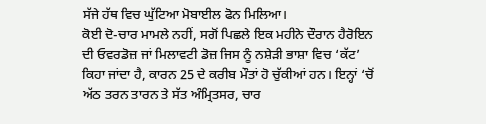ਸੱਜੇ ਹੱਥ ਵਿਚ ਘੁੱਟਿਆ ਮੋਬਾਈਲ ਫੋਨ ਮਿਲਿਆ।
ਕੋਈ ਦੋ-ਚਾਰ ਮਾਮਲੇ ਨਹੀਂ, ਸਗੋਂ ਪਿਛਲੇ ਇਕ ਮਹੀਨੇ ਦੌਰਾਨ ਹੈਰੋਇਨ ਦੀ ਓਵਰਡੋਜ਼ ਜਾਂ ਮਿਲਾਵਟੀ ਡੋਜ਼ ਜਿਸ ਨੂੰ ਨਸ਼ੇੜੀ ਭਾਸ਼ਾ ਵਿਚ ‘ਕੱਟ’ ਕਿਹਾ ਜਾਂਦਾ ਹੈ, ਕਾਰਨ 25 ਦੇ ਕਰੀਬ ਮੌਤਾਂ ਹੋ ਚੁੱਕੀਆਂ ਹਨ। ਇਨ੍ਹਾਂ ‘ਚੋਂ ਅੱਠ ਤਰਨ ਤਾਰਨ ਤੇ ਸੱਤ ਅੰਮ੍ਰਿਤਸਰ, ਚਾਰ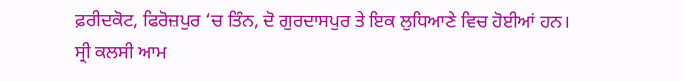ਫ਼ਰੀਦਕੋਟ, ਫਿਰੋਜ਼ਪੁਰ ‘ਚ ਤਿੰਨ, ਦੋ ਗੁਰਦਾਸਪੁਰ ਤੇ ਇਕ ਲੁਧਿਆਣੇ ਵਿਚ ਹੋਈਆਂ ਹਨ।
ਸ੍ਰੀ ਕਲਸੀ ਆਮ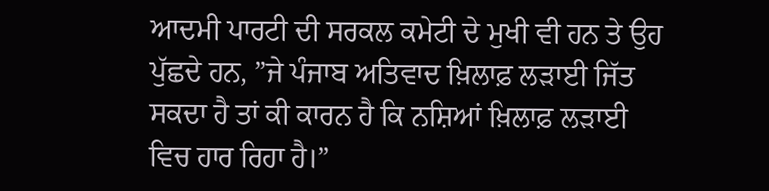ਆਦਮੀ ਪਾਰਟੀ ਦੀ ਸਰਕਲ ਕਮੇਟੀ ਦੇ ਮੁਖੀ ਵੀ ਹਨ ਤੇ ਉਹ ਪੁੱਛਦੇ ਹਨ, ”ਜੇ ਪੰਜਾਬ ਅਤਿਵਾਦ ਖ਼ਿਲਾਫ਼ ਲੜਾਈ ਜਿੱਤ ਸਕਦਾ ਹੈ ਤਾਂ ਕੀ ਕਾਰਨ ਹੈ ਕਿ ਨਸ਼ਿਆਂ ਖ਼ਿਲਾਫ਼ ਲੜਾਈ ਵਿਚ ਹਾਰ ਰਿਹਾ ਹੈ।”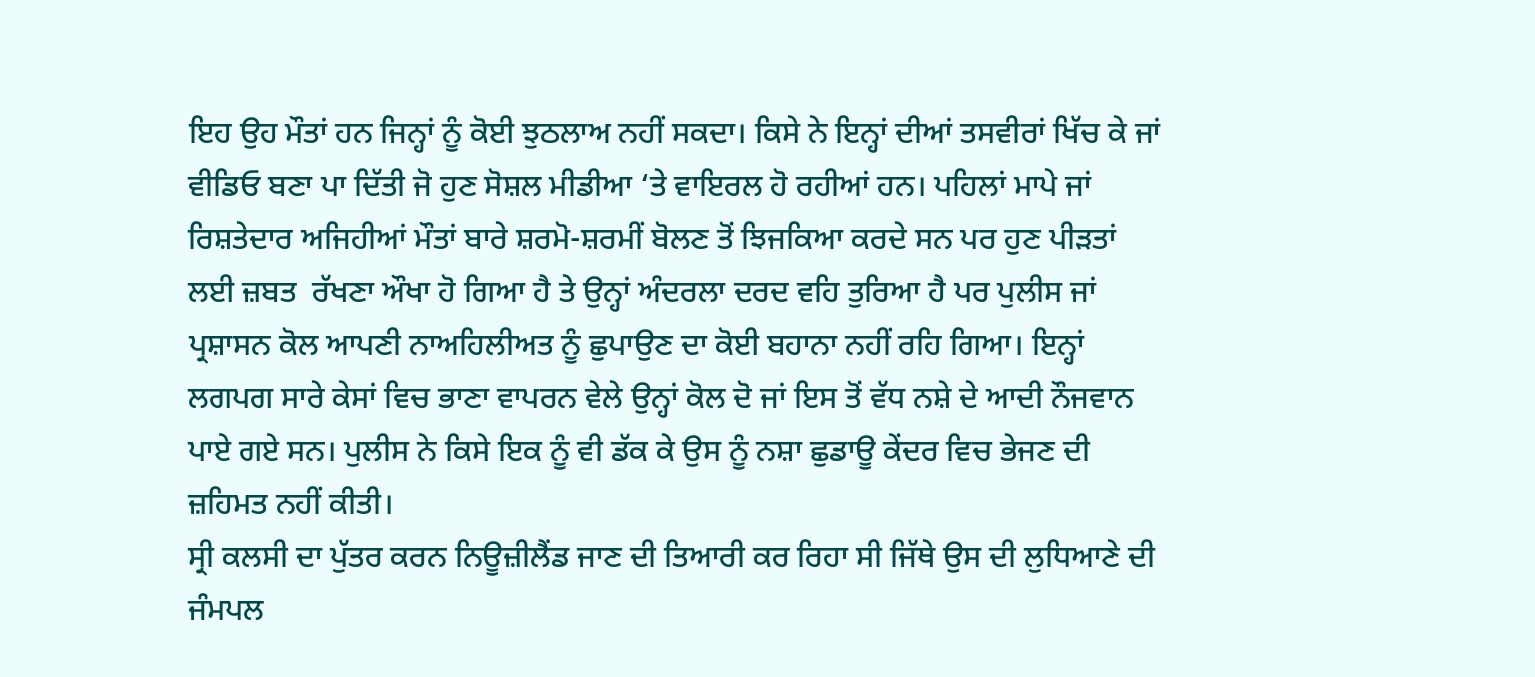ਇਹ ਉਹ ਮੌਤਾਂ ਹਨ ਜਿਨ੍ਹਾਂ ਨੂੰ ਕੋਈ ਝੁਠਲਾਅ ਨਹੀਂ ਸਕਦਾ। ਕਿਸੇ ਨੇ ਇਨ੍ਹਾਂ ਦੀਆਂ ਤਸਵੀਰਾਂ ਖਿੱਚ ਕੇ ਜਾਂ ਵੀਡਿਓ ਬਣਾ ਪਾ ਦਿੱਤੀ ਜੋ ਹੁਣ ਸੋਸ਼ਲ ਮੀਡੀਆ ‘ਤੇ ਵਾਇਰਲ ਹੋ ਰਹੀਆਂ ਹਨ। ਪਹਿਲਾਂ ਮਾਪੇ ਜਾਂ ਰਿਸ਼ਤੇਦਾਰ ਅਜਿਹੀਆਂ ਮੌਤਾਂ ਬਾਰੇ ਸ਼ਰਮੋ-ਸ਼ਰਮੀਂ ਬੋਲਣ ਤੋਂ ਝਿਜਕਿਆ ਕਰਦੇ ਸਨ ਪਰ ਹੁਣ ਪੀੜਤਾਂ ਲਈ ਜ਼ਬਤ  ਰੱਖਣਾ ਔਖਾ ਹੋ ਗਿਆ ਹੈ ਤੇ ਉਨ੍ਹਾਂ ਅੰਦਰਲਾ ਦਰਦ ਵਹਿ ਤੁਰਿਆ ਹੈ ਪਰ ਪੁਲੀਸ ਜਾਂ ਪ੍ਰਸ਼ਾਸਨ ਕੋਲ ਆਪਣੀ ਨਾਅਹਿਲੀਅਤ ਨੂੰ ਛੁਪਾਉਣ ਦਾ ਕੋਈ ਬਹਾਨਾ ਨਹੀਂ ਰਹਿ ਗਿਆ। ਇਨ੍ਹਾਂ ਲਗਪਗ ਸਾਰੇ ਕੇਸਾਂ ਵਿਚ ਭਾਣਾ ਵਾਪਰਨ ਵੇਲੇ ਉਨ੍ਹਾਂ ਕੋਲ ਦੋ ਜਾਂ ਇਸ ਤੋਂ ਵੱਧ ਨਸ਼ੇ ਦੇ ਆਦੀ ਨੌਜਵਾਨ ਪਾਏ ਗਏ ਸਨ। ਪੁਲੀਸ ਨੇ ਕਿਸੇ ਇਕ ਨੂੰ ਵੀ ਡੱਕ ਕੇ ਉਸ ਨੂੰ ਨਸ਼ਾ ਛੁਡਾਊ ਕੇਂਦਰ ਵਿਚ ਭੇਜਣ ਦੀ ਜ਼ਹਿਮਤ ਨਹੀਂ ਕੀਤੀ।
ਸ੍ਰੀ ਕਲਸੀ ਦਾ ਪੁੱਤਰ ਕਰਨ ਨਿਊਜ਼ੀਲੈਂਡ ਜਾਣ ਦੀ ਤਿਆਰੀ ਕਰ ਰਿਹਾ ਸੀ ਜਿੱਥੇ ਉਸ ਦੀ ਲੁਧਿਆਣੇ ਦੀ ਜੰਮਪਲ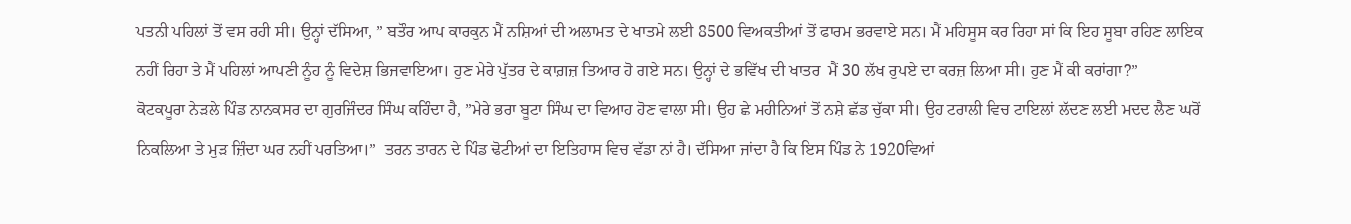ਪਤਨੀ ਪਹਿਲਾਂ ਤੋਂ ਵਸ ਰਹੀ ਸੀ। ਉਨ੍ਹਾਂ ਦੱਸਿਆ, ” ਬਤੌਰ ਆਪ ਕਾਰਕੁਨ ਮੈਂ ਨਸ਼ਿਆਂ ਦੀ ਅਲਾਮਤ ਦੇ ਖਾਤਮੇ ਲਈ 8500 ਵਿਅਕਤੀਆਂ ਤੋਂ ਫਾਰਮ ਭਰਵਾਏ ਸਨ। ਮੈਂ ਮਹਿਸੂਸ ਕਰ ਰਿਹਾ ਸਾਂ ਕਿ ਇਹ ਸੂਬਾ ਰਹਿਣ ਲਾਇਕ ਨਹੀਂ ਰਿਹਾ ਤੇ ਮੈਂ ਪਹਿਲਾਂ ਆਪਣੀ ਨੂੰਹ ਨੂੰ ਵਿਦੇਸ਼ ਭਿਜਵਾਇਆ। ਹੁਣ ਮੇਰੇ ਪੁੱਤਰ ਦੇ ਕਾਗ਼ਜ਼ ਤਿਆਰ ਹੋ ਗਏ ਸਨ। ਉਨ੍ਹਾਂ ਦੇ ਭਵਿੱਖ ਦੀ ਖਾਤਰ  ਮੈਂ 30 ਲੱਖ ਰੁਪਏ ਦਾ ਕਰਜ਼ ਲਿਆ ਸੀ। ਹੁਣ ਮੈਂ ਕੀ ਕਰਾਂਗਾ?”
ਕੋਟਕਪੂਰਾ ਨੇੜਲੇ ਪਿੰਡ ਨਾਨਕਸਰ ਦਾ ਗੁਰਜਿੰਦਰ ਸਿੰਘ ਕਹਿੰਦਾ ਹੈ, ”ਮੇਰੇ ਭਰਾ ਬੂਟਾ ਸਿੰਘ ਦਾ ਵਿਆਹ ਹੋਣ ਵਾਲਾ ਸੀ। ਉਹ ਛੇ ਮਹੀਨਿਆਂ ਤੋਂ ਨਸ਼ੇ ਛੱਡ ਚੁੱਕਾ ਸੀ। ਉਹ ਟਰਾਲੀ ਵਿਚ ਟਾਇਲਾਂ ਲੱਦਣ ਲਈ ਮਦਦ ਲੈਣ ਘਰੋਂ ਨਿਕਲਿਆ ਤੇ ਮੁੜ ਜ਼ਿੰਦਾ ਘਰ ਨਹੀਂ ਪਰਤਿਆ।”  ਤਰਨ ਤਾਰਨ ਦੇ ਪਿੰਡ ਢੋਟੀਆਂ ਦਾ ਇਤਿਹਾਸ ਵਿਚ ਵੱਡਾ ਨਾਂ ਹੈ। ਦੱਸਿਆ ਜਾਂਦਾ ਹੈ ਕਿ ਇਸ ਪਿੰਡ ਨੇ 1920ਵਿਆਂ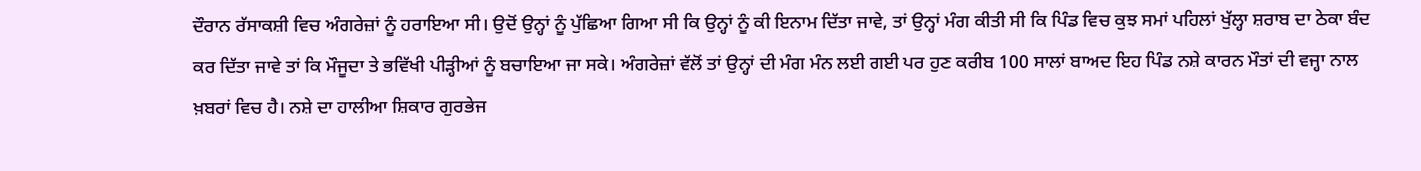ਦੌਰਾਨ ਰੱਸਾਕਸ਼ੀ ਵਿਚ ਅੰਗਰੇਜ਼ਾਂ ਨੂੰ ਹਰਾਇਆ ਸੀ। ਉਦੋਂ ਉਨ੍ਹਾਂ ਨੂੰ ਪੁੱਛਿਆ ਗਿਆ ਸੀ ਕਿ ਉਨ੍ਹਾਂ ਨੂੰ ਕੀ ਇਨਾਮ ਦਿੱਤਾ ਜਾਵੇ, ਤਾਂ ਉਨ੍ਹਾਂ ਮੰਗ ਕੀਤੀ ਸੀ ਕਿ ਪਿੰਡ ਵਿਚ ਕੁਝ ਸਮਾਂ ਪਹਿਲਾਂ ਖੁੱਲ੍ਹਾ ਸ਼ਰਾਬ ਦਾ ਠੇਕਾ ਬੰਦ ਕਰ ਦਿੱਤਾ ਜਾਵੇ ਤਾਂ ਕਿ ਮੌਜੂਦਾ ਤੇ ਭਵਿੱਖੀ ਪੀੜ੍ਹੀਆਂ ਨੂੰ ਬਚਾਇਆ ਜਾ ਸਕੇ। ਅੰਗਰੇਜ਼ਾਂ ਵੱਲੋਂ ਤਾਂ ਉਨ੍ਹਾਂ ਦੀ ਮੰਗ ਮੰਨ ਲਈ ਗਈ ਪਰ ਹੁਣ ਕਰੀਬ 100 ਸਾਲਾਂ ਬਾਅਦ ਇਹ ਪਿੰਡ ਨਸ਼ੇ ਕਾਰਨ ਮੌਤਾਂ ਦੀ ਵਜ੍ਹਾ ਨਾਲ ਖ਼ਬਰਾਂ ਵਿਚ ਹੈ। ਨਸ਼ੇ ਦਾ ਹਾਲੀਆ ਸ਼ਿਕਾਰ ਗੁਰਭੇਜ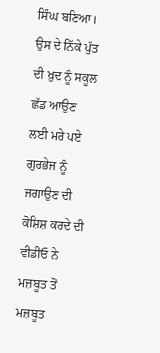ਸਿੰਘ ਬਣਿਆ। ਉਸ ਦੇ ਨਿੱਕੇ ਪੁੱਤ ਦੀ ਖ਼ੁਦ ਨੂੰ ਸਕੂਲ ਛੱਡ ਆਉਣ ਲਈ ਮਰੇ ਪਏ ਗੁਰਭੇਜ ਨੂੰ ਜਗਾਉਣ ਦੀ ਕੋਸ਼ਿਸ਼ ਕਰਦੇ ਦੀ ਵੀਡੀਓ ਨੇ ਮਜ਼ਬੂਤ ਤੋਂ ਮਜ਼ਬੂਤ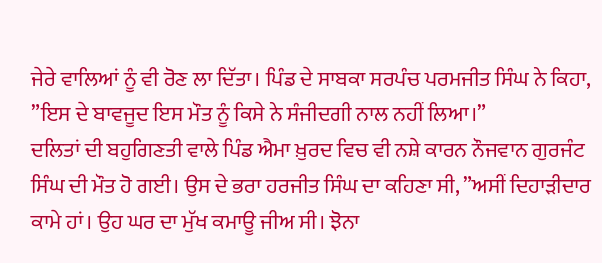ਜੇਰੇ ਵਾਲਿਆਂ ਨੂੰ ਵੀ ਰੋਣ ਲਾ ਦਿੱਤਾ। ਪਿੰਡ ਦੇ ਸਾਬਕਾ ਸਰਪੰਚ ਪਰਮਜੀਤ ਸਿੰਘ ਨੇ ਕਿਹਾ, ”ਇਸ ਦੇ ਬਾਵਜੂਦ ਇਸ ਮੌਤ ਨੂੰ ਕਿਸੇ ਨੇ ਸੰਜੀਦਗੀ ਨਾਲ ਨਹੀਂ ਲਿਆ।”
ਦਲਿਤਾਂ ਦੀ ਬਹੁਗਿਣਤੀ ਵਾਲੇ ਪਿੰਡ ਐਮਾ ਖ਼ੁਰਦ ਵਿਚ ਵੀ ਨਸ਼ੇ ਕਾਰਨ ਨੌਜਵਾਨ ਗੁਰਜੰਟ ਸਿੰਘ ਦੀ ਮੌਤ ਹੋ ਗਈ। ਉਸ ਦੇ ਭਰਾ ਹਰਜੀਤ ਸਿੰਘ ਦਾ ਕਹਿਣਾ ਸੀ, ”ਅਸੀਂ ਦਿਹਾੜੀਦਾਰ ਕਾਮੇ ਹਾਂ। ਉਹ ਘਰ ਦਾ ਮੁੱਖ ਕਮਾਊ ਜੀਅ ਸੀ। ਝੋਨਾ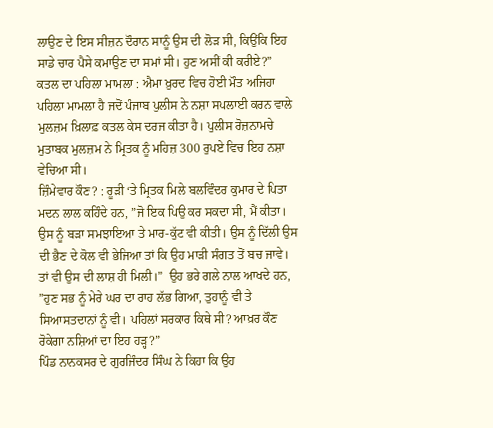ਲਾਉਣ ਦੇ ਇਸ ਸੀਜ਼ਨ ਦੌਰਾਨ ਸਾਨੂੰ ਉਸ ਦੀ ਲੋੜ ਸੀ, ਕਿਉਂਕਿ ਇਹ ਸਾਡੇ ਚਾਰ ਪੈਸੇ ਕਮਾਉਣ ਦਾ ਸਮਾਂ ਸੀ। ਹੁਣ ਅਸੀਂ ਕੀ ਕਰੀਏ?”
ਕਤਲ ਦਾ ਪਹਿਲਾ ਮਾਮਲਾ : ਐਮਾ ਖ਼ੁਰਦ ਵਿਚ ਹੋਈ ਮੌਤ ਅਜਿਹਾ ਪਹਿਲਾ ਮਾਮਲਾ ਹੈ ਜਦੋਂ ਪੰਜਾਬ ਪੁਲੀਸ ਨੇ ਨਸ਼ਾ ਸਪਲਾਈ ਕਰਨ ਵਾਲੇ ਮੁਲਜ਼ਮ ਖ਼ਿਲਾਫ਼ ਕਤਲ ਕੇਸ ਦਰਜ ਕੀਤਾ ਹੈ। ਪੁਲੀਸ ਰੋਜ਼ਨਾਮਚੇ ਮੁਤਾਬਕ ਮੁਲਜ਼ਮ ਨੇ ਮ੍ਰਿਤਕ ਨੂੰ ਮਹਿਜ਼ 300 ਰੁਪਏ ਵਿਚ ਇਹ ਨਸ਼ਾ ਵੇਚਿਆ ਸੀ।
ਜ਼ਿੰਮੇਵਾਰ ਕੌਣ? : ਰੂੜੀ ‘ਤੇ ਮ੍ਰਿਤਕ ਮਿਲੇ ਬਲਵਿੰਦਰ ਕੁਮਾਰ ਦੇ ਪਿਤਾ ਮਦਨ ਲਾਲ ਕਹਿੰਦੇ ਹਨ, ”ਜੋ ਇਕ ਪਿਉ ਕਰ ਸਕਦਾ ਸੀ, ਮੈਂ ਕੀਤਾ। ਉਸ ਨੂੰ ਬੜਾ ਸਮਝਾਇਆ ਤੇ ਮਾਰ-ਕੁੱਟ ਵੀ ਕੀਤੀ। ਉਸ ਨੂੰ ਦਿੱਲੀ ਉਸ ਦੀ ਭੈਣ ਦੇ ਕੋਲ ਵੀ ਭੇਜਿਆ ਤਾਂ ਕਿ ਉਹ ਮਾੜੀ ਸੰਗਤ ਤੋਂ ਬਚ ਜਾਵੇ। ਤਾਂ ਵੀ ਉਸ ਦੀ ਲਾਸ਼ ਹੀ ਮਿਲੀ।”  ਉਹ ਭਰੇ ਗਲੇ ਨਾਲ ਆਖਦੇ ਹਨ, ”ਹੁਣ ਸਭ ਨੂੰ ਮੇਰੇ ਘਰ ਦਾ ਰਾਹ ਲੱਭ ਗਿਆ, ਤੁਹਾਨੂੰ ਵੀ ਤੇ ਸਿਆਸਤਦਾਨਾਂ ਨੂੰ ਵੀ। ਪਹਿਲਾਂ ਸਰਕਾਰ ਕਿਥੇ ਸੀ? ਆਖ਼ਰ ਕੌਣ ਰੋਕੇਗਾ ਨਸ਼ਿਆਂ ਦਾ ਇਹ ਹੜ੍ਹ?”
ਪਿੰਡ ਨਾਨਕਸਰ ਦੇ ਗੁਰਜਿੰਦਰ ਸਿੰਘ ਨੇ ਕਿਹਾ ਕਿ ਉਹ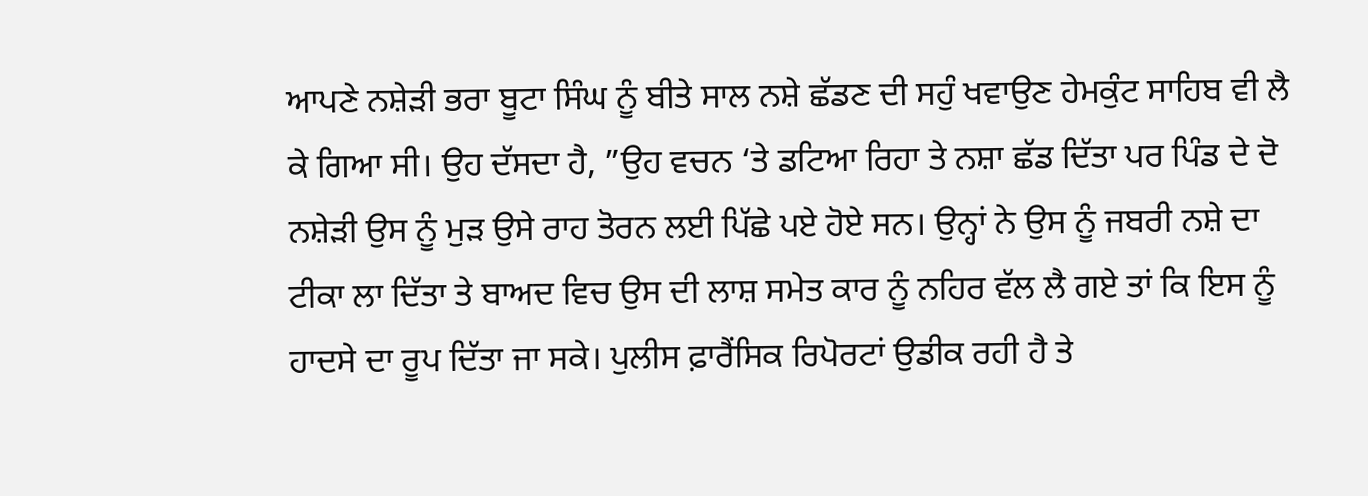ਆਪਣੇ ਨਸ਼ੇੜੀ ਭਰਾ ਬੂਟਾ ਸਿੰਘ ਨੂੰ ਬੀਤੇ ਸਾਲ ਨਸ਼ੇ ਛੱਡਣ ਦੀ ਸਹੁੰ ਖਵਾਉਣ ਹੇਮਕੁੰਟ ਸਾਹਿਬ ਵੀ ਲੈ ਕੇ ਗਿਆ ਸੀ। ਉਹ ਦੱਸਦਾ ਹੈ, ”ਉਹ ਵਚਨ ‘ਤੇ ਡਟਿਆ ਰਿਹਾ ਤੇ ਨਸ਼ਾ ਛੱਡ ਦਿੱਤਾ ਪਰ ਪਿੰਡ ਦੇ ਦੋ ਨਸ਼ੇੜੀ ਉਸ ਨੂੰ ਮੁੜ ਉਸੇ ਰਾਹ ਤੋਰਨ ਲਈ ਪਿੱਛੇ ਪਏ ਹੋਏ ਸਨ। ਉਨ੍ਹਾਂ ਨੇ ਉਸ ਨੂੰ ਜਬਰੀ ਨਸ਼ੇ ਦਾ ਟੀਕਾ ਲਾ ਦਿੱਤਾ ਤੇ ਬਾਅਦ ਵਿਚ ਉਸ ਦੀ ਲਾਸ਼ ਸਮੇਤ ਕਾਰ ਨੂੰ ਨਹਿਰ ਵੱਲ ਲੈ ਗਏ ਤਾਂ ਕਿ ਇਸ ਨੂੰ ਹਾਦਸੇ ਦਾ ਰੂਪ ਦਿੱਤਾ ਜਾ ਸਕੇ। ਪੁਲੀਸ ਫ਼ਾਰੈਂਸਿਕ ਰਿਪੋਰਟਾਂ ਉਡੀਕ ਰਹੀ ਹੈ ਤੇ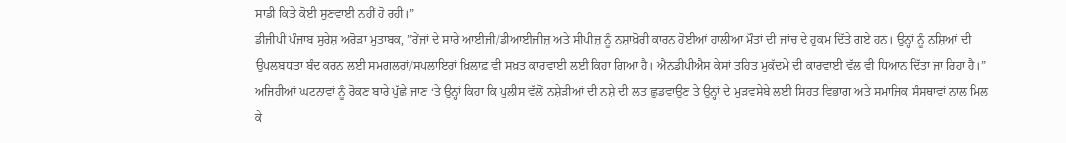ਸਾਡੀ ਕਿਤੇ ਕੋਈ ਸੁਣਵਾਈ ਨਹੀਂ ਹੋ ਰਹੀ।”
ਡੀਜੀਪੀ ਪੰਜਾਬ ਸੁਰੇਸ਼ ਅਰੋੜਾ ਮੁਤਾਬਕ, ”ਰੇਂਜਾਂ ਦੇ ਸਾਰੇ ਆਈਜੀ/ਡੀਆਈਜੀਜ਼ ਅਤੇ ਸੀਪੀਜ਼ ਨੂੰ ਨਸ਼ਾਖ਼ੋਰੀ ਕਾਰਨ ਹੋਈਆਂ ਹਾਲੀਆ ਮੌਤਾਂ ਦੀ ਜਾਂਚ ਦੇ ਹੁਕਮ ਦਿੱਤੇ ਗਏ ਹਨ। ਉਨ੍ਹਾਂ ਨੂੰ ਨਸ਼ਿਆਂ ਦੀ ਉਪਲਬਧਤਾ ਬੰਦ ਕਰਨ ਲਈ ਸਮਗਲਰਾਂ/ਸਪਲਾਇਰਾਂ ਖ਼ਿਲਾਫ਼ ਵੀ ਸਖ਼ਤ ਕਾਰਵਾਈ ਲਈ ਕਿਹਾ ਗਿਆ ਹੈ। ਐਨਡੀਪੀਐਸ ਕੇਸਾਂ ਤਹਿਤ ਮੁਕੱਦਮੇ ਦੀ ਕਾਰਵਾਈ ਵੱਲ ਵੀ ਧਿਆਨ ਦਿੱਤਾ ਜਾ ਰਿਹਾ ਹੈ।” ਅਜਿਹੀਆਂ ਘਟਨਾਵਾਂ ਨੂੰ ਰੋਕਣ ਬਾਰੇ ਪੁੱਛੇ ਜਾਣ ‘ਤੇ ਉਨ੍ਹਾਂ ਕਿਹਾ ਕਿ ਪੁਲੀਸ ਵੱਲੋਂ ਨਸ਼ੇੜੀਆਂ ਦੀ ਨਸ਼ੇ ਦੀ ਲਤ ਛੁਡਵਾਉਣ ਤੇ ਉਨ੍ਹਾਂ ਦੇ ਮੁੜਵਸੇਬੇ ਲਈ ਸਿਹਤ ਵਿਭਾਗ ਅਤੇ ਸਮਾਜਿਕ ਸੰਸਥਾਵਾਂ ਨਾਲ ਮਿਲ ਕੇ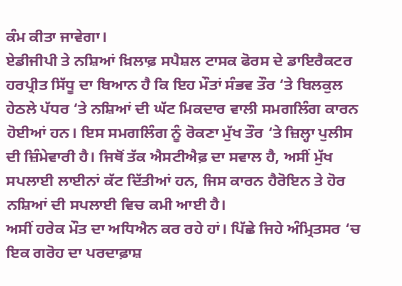ਕੰਮ ਕੀਤਾ ਜਾਵੇਗਾ।
ਏਡੀਜੀਪੀ ਤੇ ਨਸ਼ਿਆਂ ਖ਼ਿਲਾਫ਼ ਸਪੈਸ਼ਲ ਟਾਸਕ ਫੋਰਸ ਦੇ ਡਾਇਰੈਕਟਰ ਹਰਪ੍ਰੀਤ ਸਿੱਧੂ ਦਾ ਬਿਆਨ ਹੈ ਕਿ ਇਹ ਮੌਤਾਂ ਸੰਭਵ ਤੌਰ ‘ਤੇ ਬਿਲਕੁਲ ਹੇਠਲੇ ਪੱਧਰ ‘ਤੇ ਨਸ਼ਿਆਂ ਦੀ ਘੱਟ ਮਿਕਦਾਰ ਵਾਲੀ ਸਮਗਲਿੰਗ ਕਾਰਨ ਹੋਈਆਂ ਹਨ। ਇਸ ਸਮਗਲਿੰਗ ਨੂੰ ਰੋਕਣਾ ਮੁੱਖ ਤੌਰ ‘ਤੇ ਜ਼ਿਲ੍ਹਾ ਪੁਲੀਸ ਦੀ ਜ਼ਿੰਮੇਵਾਰੀ ਹੈ। ਜਿਥੋਂ ਤੱਕ ਐਸਟੀਐਫ਼ ਦਾ ਸਵਾਲ ਹੈ, ਅਸੀਂ ਮੁੱਖ ਸਪਲਾਈ ਲਾਈਨਾਂ ਕੱਟ ਦਿੱਤੀਆਂ ਹਨ, ਜਿਸ ਕਾਰਨ ਹੈਰੋਇਨ ਤੇ ਹੋਰ ਨਸ਼ਿਆਂ ਦੀ ਸਪਲਾਈ ਵਿਚ ਕਮੀ ਆਈ ਹੈ।
ਅਸੀਂ ਹਰੇਕ ਮੌਤ ਦਾ ਅਧਿਐਨ ਕਰ ਰਹੇ ਹਾਂ। ਪਿੱਛੇ ਜਿਹੇ ਅੰਮ੍ਰਿਤਸਰ ‘ਚ ਇਕ ਗਰੋਹ ਦਾ ਪਰਦਾਫ਼ਾਸ਼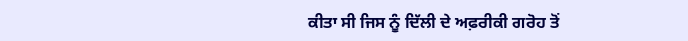ਕੀਤਾ ਸੀ ਜਿਸ ਨੂੰ ਦਿੱਲੀ ਦੇ ਅਫ਼ਰੀਕੀ ਗਰੋਹ ਤੋਂ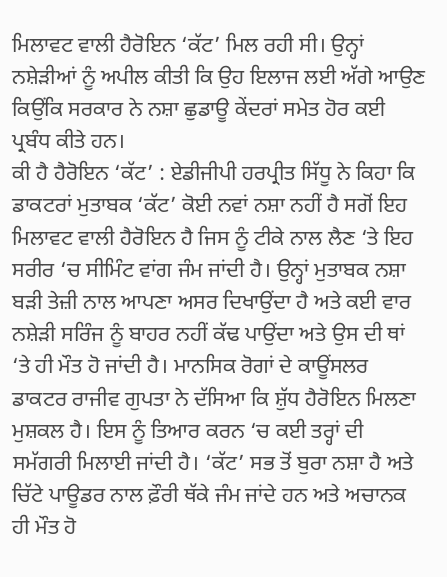ਮਿਲਾਵਟ ਵਾਲੀ ਹੈਰੋਇਨ ‘ਕੱਟ’ ਮਿਲ ਰਹੀ ਸੀ। ਉਨ੍ਹਾਂ ਨਸ਼ੇੜੀਆਂ ਨੂੰ ਅਪੀਲ ਕੀਤੀ ਕਿ ਉਹ ਇਲਾਜ ਲਈ ਅੱਗੇ ਆਉਣ ਕਿਉਂਕਿ ਸਰਕਾਰ ਨੇ ਨਸ਼ਾ ਛੁਡਾਊ ਕੇਂਦਰਾਂ ਸਮੇਤ ਹੋਰ ਕਈ ਪ੍ਰਬੰਧ ਕੀਤੇ ਹਨ।
ਕੀ ਹੈ ਹੈਰੋਇਨ ‘ਕੱਟ’ : ਏਡੀਜੀਪੀ ਹਰਪ੍ਰੀਤ ਸਿੱਧੂ ਨੇ ਕਿਹਾ ਕਿ ਡਾਕਟਰਾਂ ਮੁਤਾਬਕ ‘ਕੱਟ’ ਕੋਈ ਨਵਾਂ ਨਸ਼ਾ ਨਹੀਂ ਹੈ ਸਗੋਂ ਇਹ ਮਿਲਾਵਟ ਵਾਲੀ ਹੈਰੋਇਨ ਹੈ ਜਿਸ ਨੂੰ ਟੀਕੇ ਨਾਲ ਲੈਣ ‘ਤੇ ਇਹ ਸਰੀਰ ‘ਚ ਸੀਮਿੰਟ ਵਾਂਗ ਜੰਮ ਜਾਂਦੀ ਹੈ। ਉਨ੍ਹਾਂ ਮੁਤਾਬਕ ਨਸ਼ਾ ਬੜੀ ਤੇਜ਼ੀ ਨਾਲ ਆਪਣਾ ਅਸਰ ਦਿਖਾਉਂਦਾ ਹੈ ਅਤੇ ਕਈ ਵਾਰ ਨਸ਼ੇੜੀ ਸਰਿੰਜ ਨੂੰ ਬਾਹਰ ਨਹੀਂ ਕੱਢ ਪਾਉਂਦਾ ਅਤੇ ਉਸ ਦੀ ਥਾਂ ‘ਤੇ ਹੀ ਮੌਤ ਹੋ ਜਾਂਦੀ ਹੈ। ਮਾਨਸਿਕ ਰੋਗਾਂ ਦੇ ਕਾਊਂਸਲਰ ਡਾਕਟਰ ਰਾਜੀਵ ਗੁਪਤਾ ਨੇ ਦੱਸਿਆ ਕਿ ਸ਼ੁੱਧ ਹੈਰੋਇਨ ਮਿਲਣਾ ਮੁਸ਼ਕਲ ਹੈ। ਇਸ ਨੂੰ ਤਿਆਰ ਕਰਨ ‘ਚ ਕਈ ਤਰ੍ਹਾਂ ਦੀ ਸਮੱਗਰੀ ਮਿਲਾਈ ਜਾਂਦੀ ਹੈ। ‘ਕੱਟ’ ਸਭ ਤੋਂ ਬੁਰਾ ਨਸ਼ਾ ਹੈ ਅਤੇ ਚਿੱਟੇ ਪਾਊਡਰ ਨਾਲ ਫ਼ੌਰੀ ਥੱਕੇ ਜੰਮ ਜਾਂਦੇ ਹਨ ਅਤੇ ਅਚਾਨਕ ਹੀ ਮੌਤ ਹੋ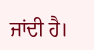ਜਾਂਦੀ ਹੈ।